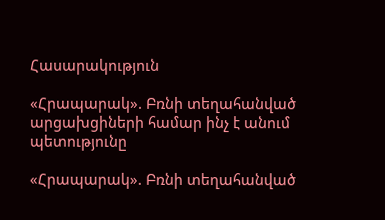Հասարակություն

«Հրապարակ». Բռնի տեղահանված արցախցիների համար ինչ է անում պետությունը

«Հրապարակ». Բռնի տեղահանված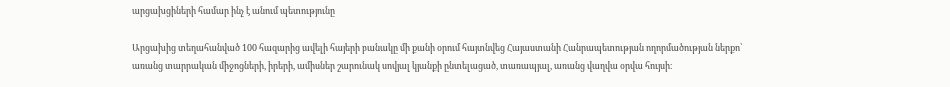արցախցիների համար ինչ է անում պետությունը

Արցախից տեղահանված 100 հազարից ավելի հայերի բանակը մի քանի օրում հայտնվեց Հայաստանի Հանրապետության ողորմածության ներքո՝ առանց տարրական միջոցների, իրերի, ամիսներ շարունակ սովյալ կյանքի ընտելացած, տառապյալ, առանց վաղվա օրվա հույսի։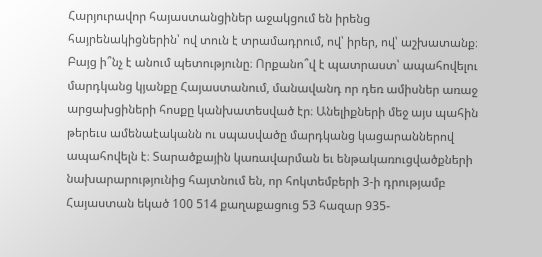Հարյուրավոր հայաստանցիներ աջակցում են իրենց հայրենակիցներին՝ ով տուն է տրամադրում, ով՝ իրեր, ով՝ աշխատանք։ Բայց ի՞նչ է անում պետությունը։ Որքանո՞վ է պատրաստ՝ ապահովելու մարդկանց կյանքը Հայաստանում, մանավանդ որ դեռ ամիսներ առաջ արցախցիների հոսքը կանխատեսված էր։ Անելիքների մեջ այս պահին թերեւս ամենաէականն ու սպասվածը մարդկանց կացարաններով ապահովելն է։ Տարածքային կառավարման եւ ենթակառուցվածքների նախարարությունից հայտնում են, որ հոկտեմբերի 3-ի դրությամբ Հայաստան եկած 100 514 քաղաքացուց 53 հազար 935-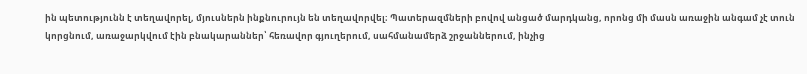ին պետությունն է տեղավորել, մյուսներն ինքնուրույն են տեղավորվել։ Պատերազմների բովով անցած մարդկանց, որոնց մի մասն առաջին անգամ չէ տուն կորցնում, առաջարկվում էին բնակարաններ՝ հեռավոր գյուղերում, սահմանամերձ շրջաններում, ինչից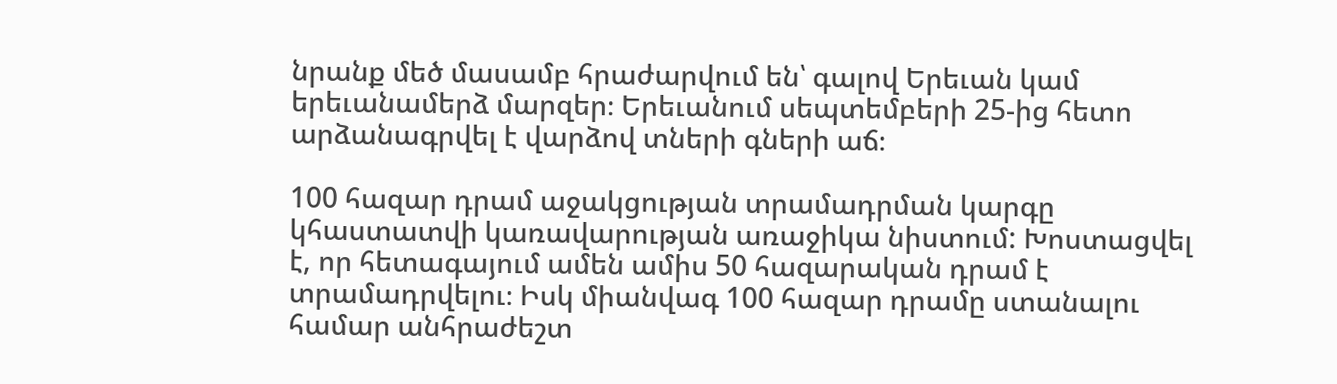նրանք մեծ մասամբ հրաժարվում են՝ գալով Երեւան կամ երեւանամերձ մարզեր։ Երեւանում սեպտեմբերի 25-ից հետո արձանագրվել է վարձով տների գների աճ։

100 հազար դրամ աջակցության տրամադրման կարգը կհաստատվի կառավարության առաջիկա նիստում: Խոստացվել է, որ հետագայում ամեն ամիս 50 հազարական դրամ է տրամադրվելու։ Իսկ միանվագ 100 հազար դրամը ստանալու համար անհրաժեշտ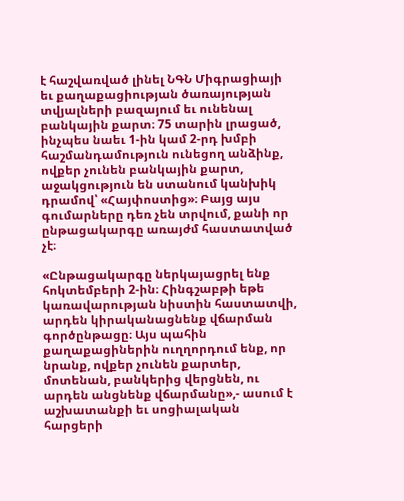է հաշվառված լինել ՆԳՆ Միգրացիայի եւ քաղաքացիության ծառայության տվյալների բազայում եւ ունենալ բանկային քարտ։ 75 տարին լրացած, ինչպես նաեւ 1-ին կամ 2-րդ խմբի հաշմանդամություն ունեցող անձինք, ովքեր չունեն բանկային քարտ, աջակցություն են ստանում կանխիկ դրամով՝ «Հայփոստից»։ Բայց այս գումարները դեռ չեն տրվում, քանի որ ընթացակարգը առայժմ հաստատված չէ։

«Ընթացակարգը ներկայացրել ենք հոկտեմբերի 2-ին։ Հինգշաբթի եթե կառավարության նիստին հաստատվի, արդեն կիրականացնենք վճարման գործընթացը։ Այս պահին քաղաքացիներին ուղղորդում ենք, որ նրանք, ովքեր չունեն քարտեր, մոտենան, բանկերից վերցնեն, ու արդեն անցնենք վճարմանը»,- ասում է աշխատանքի եւ սոցիալական հարցերի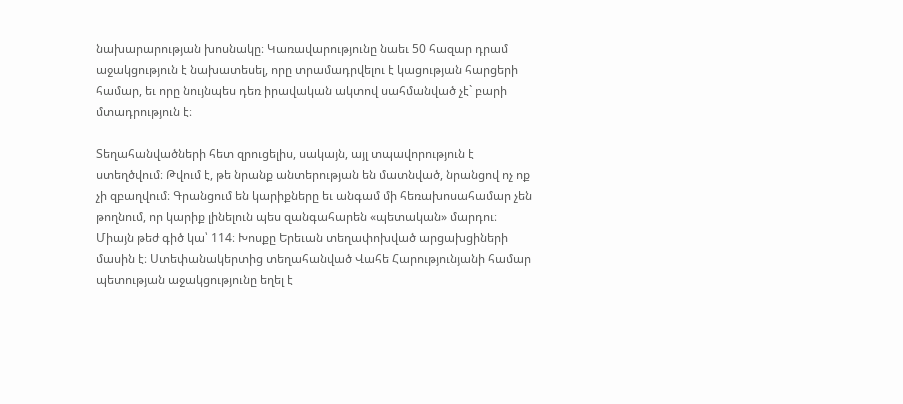նախարարության խոսնակը։ Կառավարությունը նաեւ 50 հազար դրամ աջակցություն է նախատեսել, որը տրամադրվելու է կացության հարցերի համար, եւ որը նույնպես դեռ իրավական ակտով սահմանված չէ` բարի մտադրություն է։

Տեղահանվածների հետ զրուցելիս, սակայն, այլ տպավորություն է ստեղծվում։ Թվում է, թե նրանք անտերության են մատնված, նրանցով ոչ ոք չի զբաղվում։ Գրանցում են կարիքները եւ անգամ մի հեռախոսահամար չեն թողնում, որ կարիք լինելուն պես զանգահարեն «պետական» մարդու։ Միայն թեժ գիծ կա՝ 114։ Խոսքը Երեւան տեղափոխված արցախցիների մասին է։ Ստեփանակերտից տեղահանված Վահե Հարությունյանի համար պետության աջակցությունը եղել է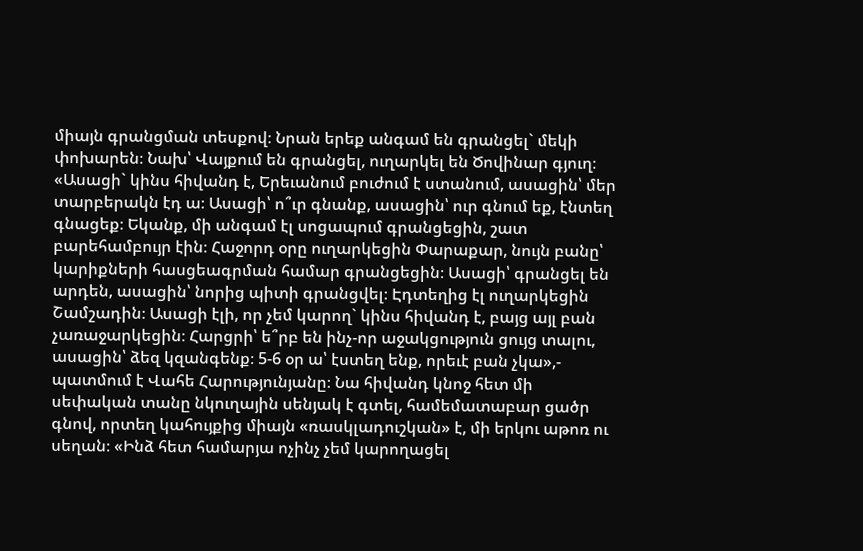միայն գրանցման տեսքով։ Նրան երեք անգամ են գրանցել` մեկի փոխարեն։ Նախ՝ Վայքում են գրանցել, ուղարկել են Ծովինար գյուղ։ «Ասացի` կինս հիվանդ է, Երեւանում բուժում է ստանում, ասացին՝ մեր տարբերակն էդ ա։ Ասացի՝ ո՞ւր գնանք, ասացին՝ ուր գնում եք, էնտեղ գնացեք։ Եկանք, մի անգամ էլ սոցապում գրանցեցին, շատ բարեհամբույր էին։ Հաջորդ օրը ուղարկեցին Փարաքար, նույն բանը՝ կարիքների հասցեագրման համար գրանցեցին։ Ասացի՝ գրանցել են արդեն, ասացին՝ նորից պիտի գրանցվել։ Էդտեղից էլ ուղարկեցին Շամշադին։ Ասացի էլի, որ չեմ կարող` կինս հիվանդ է, բայց այլ բան չառաջարկեցին։ Հարցրի՝ ե՞րբ են ինչ-որ աջակցություն ցույց տալու, ասացին՝ ձեզ կզանգենք։ 5-6 օր ա՝ էստեղ ենք, որեւէ բան չկա»,- պատմում է Վահե Հարությունյանը։ Նա հիվանդ կնոջ հետ մի սեփական տանը նկուղային սենյակ է գտել, համեմատաբար ցածր գնով, որտեղ կահույքից միայն «ռասկլադուշկան» է, մի երկու աթոռ ու սեղան։ «Ինձ հետ համարյա ոչինչ չեմ կարողացել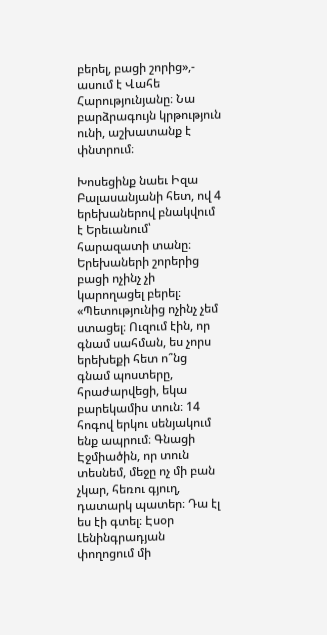բերել, բացի շորից»,- ասում է Վահե Հարությունյանը։ Նա բարձրագույն կրթություն ունի, աշխատանք է փնտրում։

Խոսեցինք նաեւ Իզա Բալասանյանի հետ, ով 4 երեխաներով բնակվում է Երեւանում՝ հարազատի տանը։ Երեխաների շորերից բացի ոչինչ չի կարողացել բերել։ «Պետությունից ոչինչ չեմ ստացել։ Ուզում էին, որ գնամ սահման, ես չորս երեխեքի հետ ո՞նց գնամ պոստերը, հրաժարվեցի, եկա բարեկամիս տուն։ 14 հոգով երկու սենյակում ենք ապրում։ Գնացի Էջմիածին, որ տուն տեսնեմ, մեջը ոչ մի բան չկար, հեռու գյուղ, դատարկ պատեր։ Դա էլ ես էի գտել։ Էսօր Լենինգրադյան փողոցում մի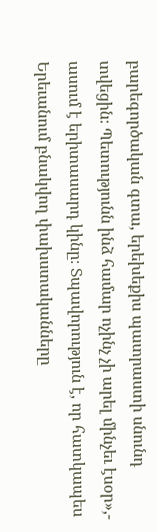բարեգործական գտա, երեխեքիս պատրաստի սնունդ տվեցին։ Պետությունն ինձ համար ոչինչ չի արել մինչեւ էսօր»,- ասում է երիտասարդ կինը։ Տպավորություն է, որ հատկապես Երեւանում բնակվող փախստականները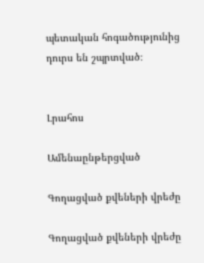պետական հոգածությունից դուրս են շպրտված։


Լրահոս

Ամենաընթերցված

Գողացված քվեների վրեժը

Գողացված քվեների վրեժը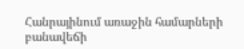Հանրայինում առաջին համարների բանավեճի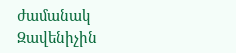ժամանակ Զավենիչին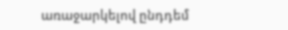առաջարկելով ընդդեմ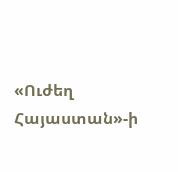«Ուժեղ Հայաստան»-ի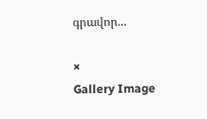գրավոր...

×
Gallery Image